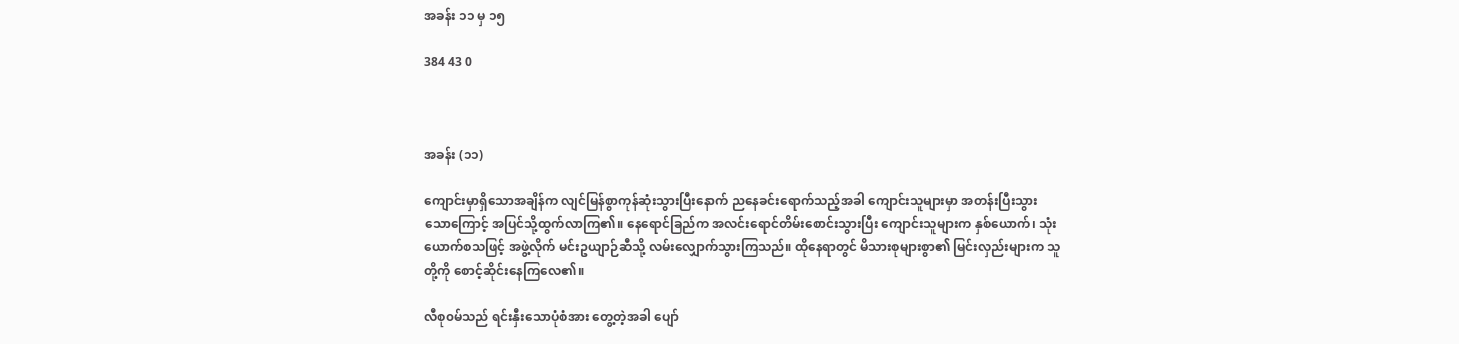အခန်း ၁၁ မှ ၁၅

384 43 0



အခန်း (၁၁)

ကျောင်းမှာရှိသောအချိန်က လျင်မြန်စွာကုန်ဆုံးသွားပြီးနောက် ညနေခင်းရောက်သည့်အခါ ကျောင်းသူများမှာ အတန်းပြီးသွားသောကြောင့် အပြင်သို့ထွက်လာကြ၏။ နေရောင်ခြည်က အလင်းရောင်တိမ်းစောင်းသွားပြီး ကျောင်းသူများက နှစ်ယောက်၊ သုံးယောက်စသဖြင့် အဖွဲ့လိုက် မင်းဥယျာဉ်ဆီသို့ လမ်းလျှောက်သွားကြသည်။ ထိုနေရာတွင် မိသားစုများစွာ၏ မြင်းလှည်းများက သူတို့ကို စောင့်ဆိုင်းနေကြလေ၏။

လီ‌စု၀မ်သည် ရင်းနှီးသောပုံစံအား တွေ့တဲ့အခါ ပျော်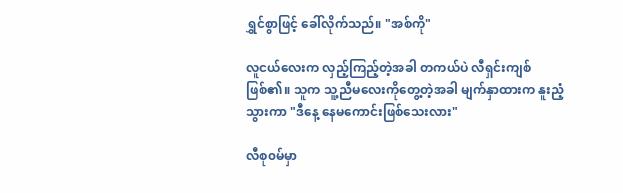ရွှင်စွာဖြင့် ခေါ်လိုက်သည်။ "အစ်ကို"

လူငယ်လေးက လှည့်ကြည့်တဲ့အခါ တကယ်ပဲ လီရှင်းကျစ် ဖြစ်၏။ သူက သူ့ညီမလေးကိုတွေ့တဲ့အခါ မျက်နှာထားက နူးညံ့သွားကာ "ဒီနေ့ နေမကောင်းဖြစ်သေးလား"

လီစု၀မ်မှာ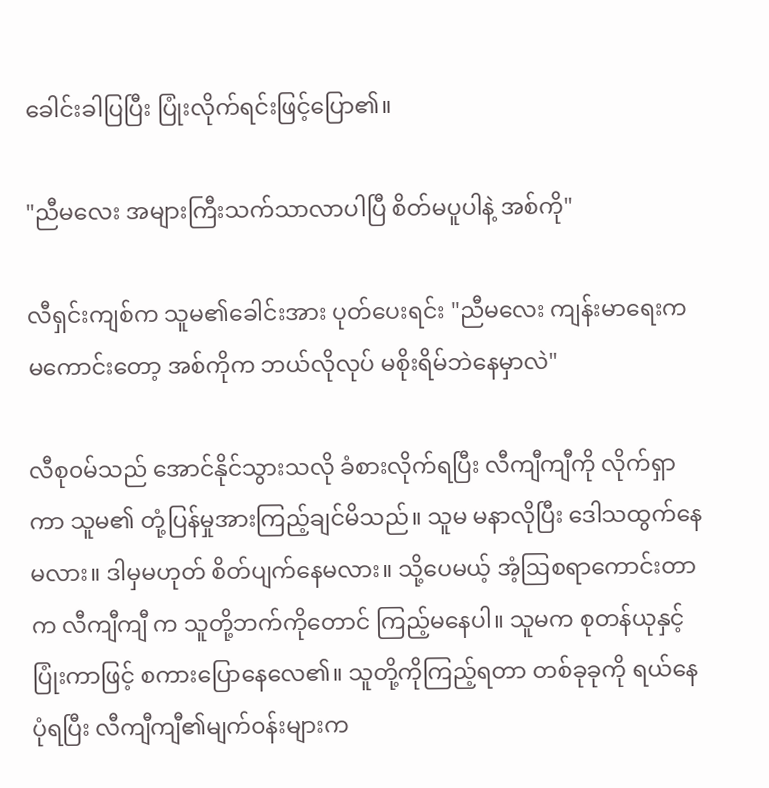ခေါင်းခါပြပြီး ပြုံးလိုက်ရင်းဖြင့်ပြော၏။

"ညီမလေး အများကြီးသက်သာလာပါပြီ စိတ်မပူပါနဲ့ အစ်ကို"

လီရှင်းကျစ်က သူမ၏ခေါင်းအား ပုတ်ပေးရင်း "ညီမလေး ကျန်းမာရေးက မကောင်းတော့ အစ်ကိုက ဘယ်လိုလုပ် မစိုးရိမ်ဘဲနေမှာလဲ"

လီစု၀မ်သည် အောင်နိုင်သွားသလို ခံစားလိုက်ရပြီး လီကျီကျီကို လိုက်ရှာကာ သူမ၏ တုံ့ပြန်မှုအားကြည့်ချင်မိသည်။ သူမ မနာလိုပြီး ဒေါသထွက်နေမလား။ ဒါမှမဟုတ် စိတ်ပျက်နေမလား။ သို့ပေမယ့် အံ့ဩစရာကောင်း‌တာက လီကျီကျီ က သူတို့ဘက်ကိုတောင် ကြည့်မနေပါ။ သူမက စုတန်ယုနှင့် ပြုံးကာဖြင့် စကားပြောနေလေ၏။ သူတို့ကိုကြည့်ရတာ တစ်ခုခုကို ရယ်နေပုံရပြီး လီကျီကျီ၏မျက်၀န်းများက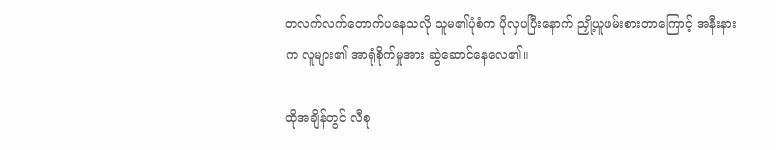တလက်လက်တောက်ပနေသလို သူမ၏ပုံစံက ပိုလှပပြီးနောက် ညှို့ယူဖမ်းစားတာကြောင့် အနီးနားက လူများ၏ အာရုံစိုက်မှုအား ဆွဲဆောင်နေလေ၏။

ထိုအချိန်တွင် လီစု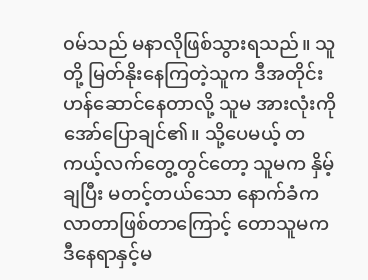၀မ်သည် မနာလိုဖြစ်သွားရသည်။ သူတို့ မြတ်နိုးနေကြတဲ့သူက ဒီအတိုင်းဟန်ဆောင်နေတာလို့ သူမ ‌အားလုံးကို အော်ပြောချင်၏။ သို့ပေမယ့် တကယ့်လက်တွေ့တွင်တော့ သူမက နှိမ့်ချပြီး မတင့်တယ်သော နောက်ခံကလာတာ‌ဖြစ်တာကြောင့် တောသူမက ဒီနေရာနှင့်မ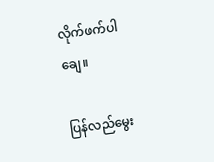လိုက်ဖက်ပါချေ။

ပြန်လည်မွေး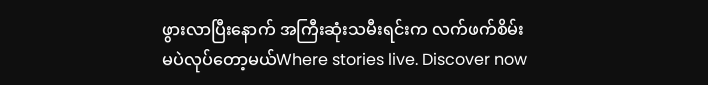ဖွားလာပြီးနောက် အကြီးဆုံးသမီးရင်းက လက်ဖက်စိမ်းမပဲလုပ်တော့မယ်Where stories live. Discover now